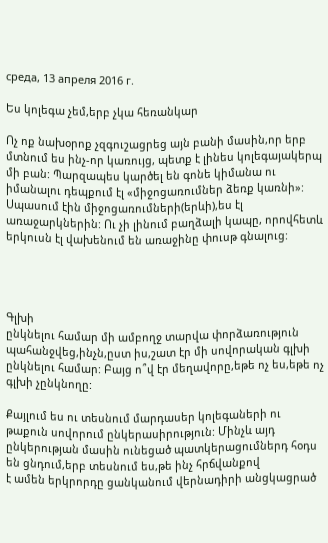среда, 13 апреля 2016 г.

Ես կոլեգա չեմ,երբ չկա հեռանկար

Ոչ ոք նախօրոք չզգուշացրեց այն բանի մասին,որ երբ մտնում ես ինչ-որ կառույց, պետք է լինես կոլեգայակերպ մի բան: Պարզապես կարծել են գոնե կիմանա ու իմանալու դեպքում էլ «միջոցառումներ ձեռք կառնի»:  Սպասում էին միջոցառումների(երևի),ես էլ առաջարկներին: Ու չի լինում բաղձալի կապը, որովհետև երկուսն էլ վախենում են առաջինը փուսթ գնալուց:




Գլխի
ընկնելու համար մի ամբողջ տարվա փորձառություն պահանջվեց,ինչն,ըստ իս,շատ էր մի սովորական գլխի ընկնելու համար: Բայց ո՞վ էր մեղավորը,եթե ոչ ես,եթե ոչ գլխի չընկնողը:

Քայլում ես ու տեսնում մարդասեր կոլեգաների ու թաքուն սովորում ընկերասիրություն: Մինչև այդ ընկերության մասին ունեցած պատկերացումներդ հօդս են ցնդում,երբ տեսնում ես,թե ինչ հրճվանքով
է ամեն երկրորդը ցանկանում վերնադիրի անցկացրած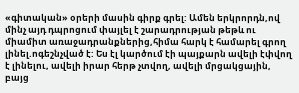«գիտական» օրերի մասին գիրք գրել: Ամեն երկրորդն,ով մինչ այդ դպրոցում փայլել է շարադրության թեթև ու միամիտ առաջադրանքներից,հիմա հարկ է համարել գրող լինել.ոգեշնչված է: Ես էլ կարծում էի պայքարն ավելի էփվող է լինելու, ավելի իրար հերթ չտվող, ավելի մրցակցային, բայց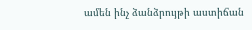ամեն ինչ ձանձրույթի աստիճան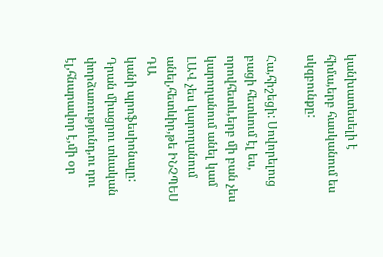կանխատեսելի է հիմա,երբ հասկանում ես սկզբունքը:

Հա,հիշեցի: Սովորելուց բացի հետևում էլ ես, որովհետև,երբ մի բան չես կարողանում անել կամ ԼԱՎ չես կարողանում անել,հետևիր,թե ԻՆՉՊԵՍ ԴԱ
կանի պրոֆեսիոնալը: Դրան միացրու տևական փորձառությունդ,ու դու էլ,հնարավոր է,մի օր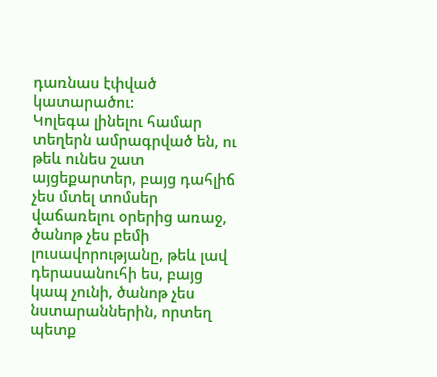դառնաս էփված կատարածու:
Կոլեգա լինելու համար տեղերն ամրագրված են, ու թեև ունես շատ այցեքարտեր, բայց դահլիճ չես մտել տոմսեր վաճառելու օրերից առաջ, ծանոթ չես բեմի լուսավորությանը, թեև լավ դերասանուհի ես, բայց կապ չունի, ծանոթ չես նստարաններին, որտեղ պետք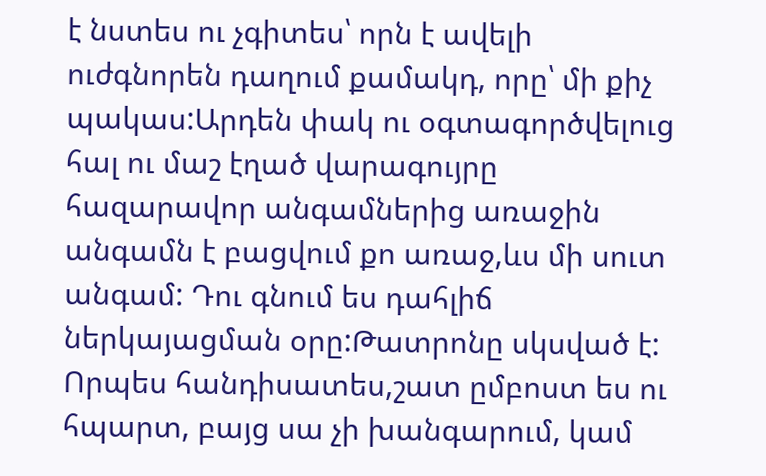է նստես ու չգիտես՝ որն է ավելի ուժգնորեն դաղում քամակդ, որը՝ մի քիչ պակաս:Արդեն փակ ու օգտագործվելուց հալ ու մաշ էղած վարագույրը հազարավոր անգամներից առաջին անգամն է բացվում քո առաջ,ևս մի սուտ անգամ: Դու գնում ես դահլիճ ներկայացման օրը:Թատրոնը սկսված է: Որպես հանդիսատես,շատ ըմբոստ ես ու հպարտ, բայց սա չի խանգարում, կամ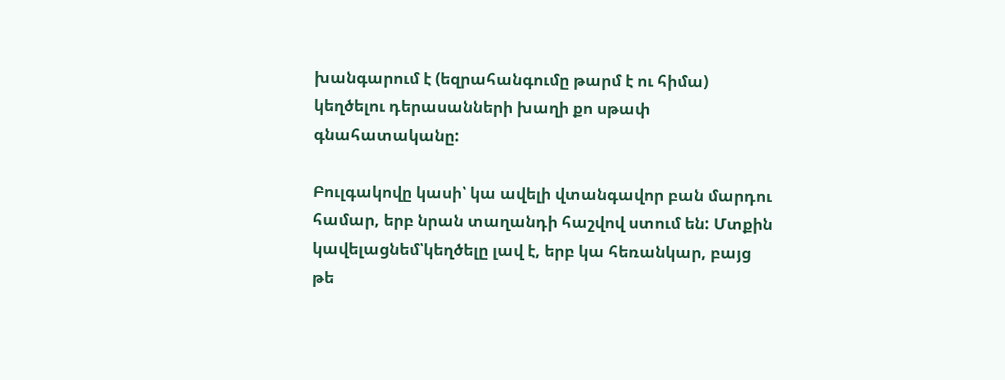խանգարում է (եզրահանգումը թարմ է ու հիմա) կեղծելու դերասանների խաղի քո սթափ գնահատականը:

Բուլգակովը կասի՝ կա ավելի վտանգավոր բան մարդու համար, երբ նրան տաղանդի հաշվով ստում են: Մտքին կավելացնեմ՝կեղծելը լավ է, երբ կա հեռանկար, բայց թե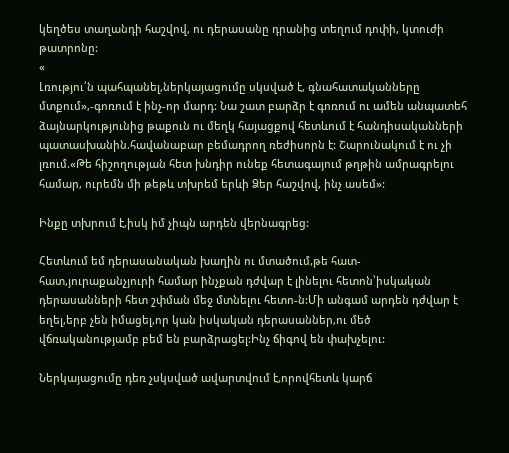կեղծես տաղանդի հաշվով, ու դերասանը դրանից տեղում դոփի, կտուժի թատրոնը:
«
Լռությու՛ն պահպանել,ներկայացումը սկսված է, գնահատականները մտքում»,-գոռում է ինչ-որ մարդ: Նա շատ բարձր է գոռում ու ամեն անպատեհ ձայնարկությունից թաքուն ու մեղկ հայացքով հետևում է հանդիսականների պատասխանին.հավանաբար բեմադրող ռեժիսորն է: Շարունակում է ու չի լռում.«Թե հիշողության հետ խնդիր ունեք հետագայում թղթին ամրագրելու համար, ուրեմն մի թեթև տխրեմ երևի Ձեր հաշվով, ինչ ասեմ»:

Ինքը տխրում է,իսկ իմ չիպն արդեն վերնագրեց:

Հետևում եմ դերասանական խաղին ու մտածում,թե հատ-հատ,յուրաքանչյուրի համար ինչքան դժվար է լինելու հետոն՝իսկական դերասանների հետ շփման մեջ մտնելու հետո-ն:Մի անգամ արդեն դժվար է եղել,երբ չեն իմացել,որ կան իսկական դերասաններ,ու մեծ վճռականությամբ բեմ են բարձրացել:Ինչ ճիգով են փախչելու:

Ներկայացումը դեռ չսկսված ավարտվում է,որովհետև կարճ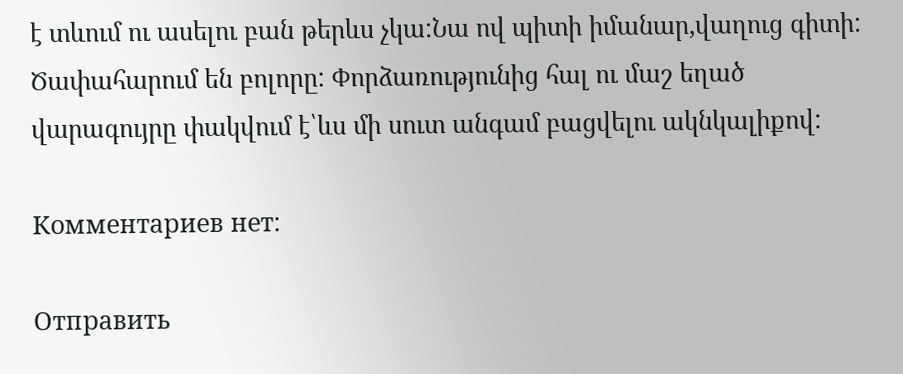է տևում ու ասելու բան թերևս չկա:Նա ով պիտի իմանար,վաղուց գիտի:
Ծափահարում են բոլորը: Փորձառությունից հալ ու մաշ եղած վարագույրը փակվում է՝ևս մի սուտ անգամ բացվելու ակնկալիքով:

Комментариев нет:

Отправить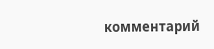комментарий